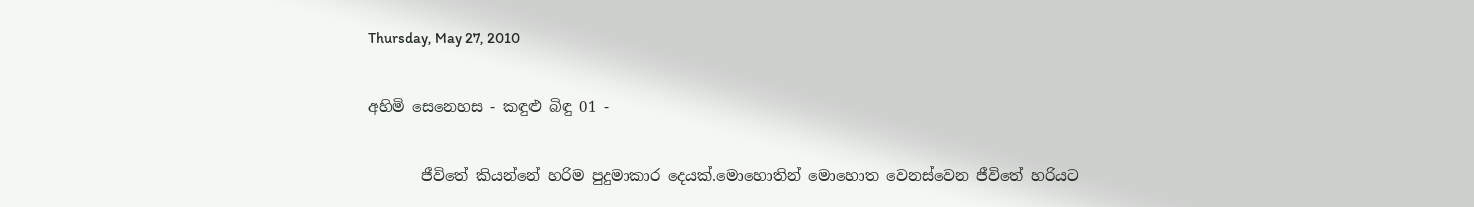Thursday, May 27, 2010

අහිමි සෙනෙහස - කඳුළු බිඳු 01 -

       ජීවිතේ කියන්නේ හරිම පුදුමාකාර දෙයක්.මොහොතින් මොහොත වෙනස්වෙන ජීවිතේ හරියට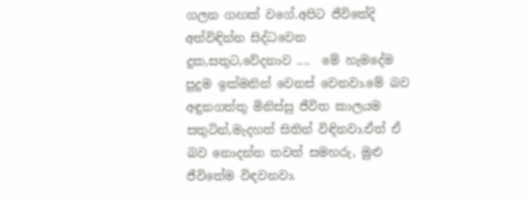ගලන ගඟක් වගේ.අපිට ජීවිතේදි අත්විඳින්න සිද්ධවෙන දුක,සතුට,වේදනාව ....  මේ හැමදේම පුදුම ඉක්මනින් වෙනස් වෙනවා.මේ බව අඳුනගත්තු මිනිස්සු ජීවිත කාලයම සතුටින්,මැදහත් සිතින් විඳිනවා.ඒත් ඒ බව නොදන්න තවත් සමහරු, මුළු ජීවිතේම විඳවනවා.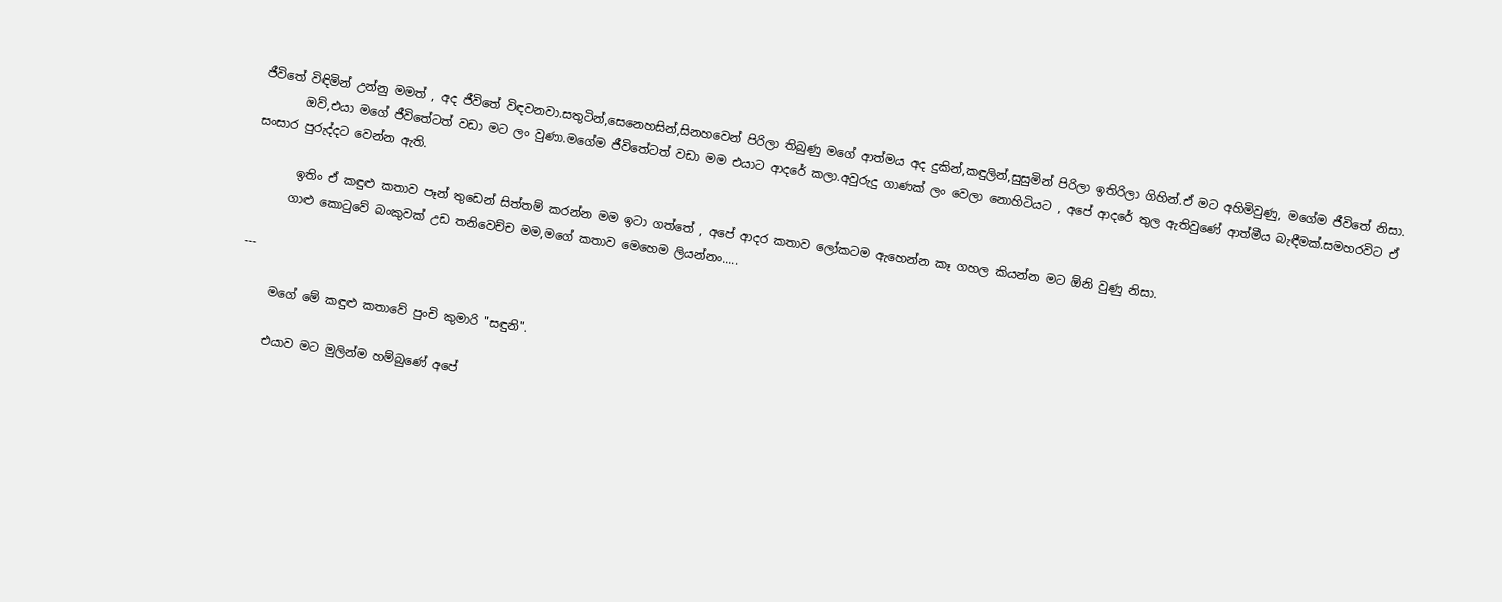ජීවිතේ විඳිමින් උන්නු මමත් , අද ජීවිතේ විඳවනවා.සතුටින්,සෙනෙහසින්,සිනහවෙන් පිරිලා තිබුණු මගේ ආත්මය අද දුකින්,කඳුලින්,සුසුමින් පිරිලා ඉතිරිලා ගිහින්.ඒ මට අහිමිවුණු, මගේම ජීවිතේ නිසා.
       ඔව්,එයා මගේ ජීවිතේටත් වඩා මට ලං වුණා.මගේම ජීවිතේටත් වඩා මම එයාට ආදරේ කලා.අවුරුදු ගාණක් ලං වෙලා නොහිටියට , අපේ ආදරේ තුල ඇතිවුණේ ආත්මීය බැඳීමක්.සමහරවිට ඒ සංසාර පුරුද්දට වෙන්න ඇති.

       ඉතිං ඒ කඳුළු කතාව පෑන් තුඩෙන් සිත්තම් කරන්න මම ඉටා ගත්තේ , අපේ ආදර කතාව ලෝකටම ඇහෙන්න කෑ ගහල කියන්න මට ඕනි වුණු නිසා.
      ගාළු කොටුවේ බංකුවක් උඩ තනිවෙච්ච මම,මගේ කතාව මෙහෙම ලියන්නං.....

---

     මගේ මේ කඳුළු කතාවේ පුංචි කුමාරි "සඳුනි".

     එයාව මට මුලින්ම හම්බුණේ අපේ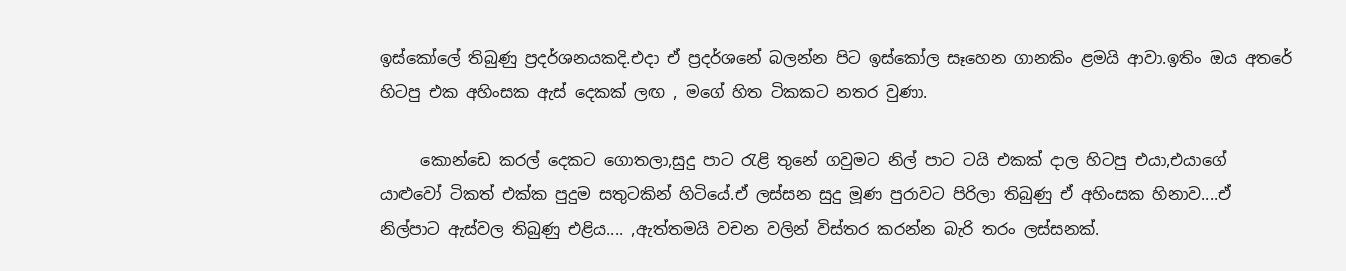ඉස්කෝලේ තිබුණු ප්‍රදර්ශනයකදි.එදා ඒ ප්‍රදර්ශනේ බලන්න පිට ඉස්කෝල සෑහෙන ගානකිං ළමයි ආවා.ඉතිං ඔය අතරේ හිටපු එක අහිංසක ඇස් දෙකක් ලඟ , මගේ හිත ටිකකට නතර වුණා.

     කොන්ඩෙ කරල් දෙකට ගොතලා,සුදු පාට රැළි තුනේ ගවුමට නිල් පාට ටයි එකක් දාල හිටපු එයා,එයාගේ යාළුවෝ ටිකත් එක්ක පුදුම සතුටකින් හිටියේ.ඒ ලස්සන සුදු මූණ පුරාවට පිරිලා තිබුණු ඒ අහිංසක හිනාව....ඒ නිල්පාට ඇස්වල තිබුණු එළිය.... ,ඇත්තමයි වචන වලින් විස්තර කරන්න බැරි තරං ලස්සනක්.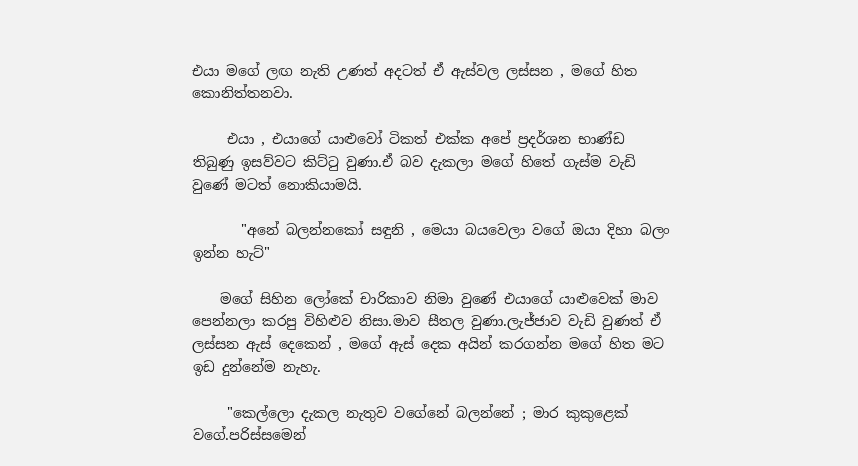එයා මගේ ලඟ නැති උණත් අදටත් ඒ ඇස්වල ලස්සන , මගේ හිත කොනිත්තනවා.

     එයා , එයාගේ යාළුවෝ ටිකත් එක්ක අපේ ප්‍රදර්ශන භාණ්ඩ තිබුණු ඉසව්වට කිට්ටු වුණා.ඒ බව දැකලා මගේ හිතේ ගැස්ම වැඩි වුණේ මටත් නොකියාමයි.

       "අනේ බලන්නකෝ සඳුනි , මෙයා බයවෙලා වගේ ඔයා දිහා බලං ඉන්න හැට්"

    මගේ සිහින ලෝකේ චාරිකාව නිමා වුණේ එයාගේ යාළුවෙක් මාව පෙන්නලා කරපු විහිළුව නිසා.මාව සීතල වුණා.ලැජ්ජාව වැඩි වුණත් ඒ ලස්සන ඇස් දෙකෙන් , මගේ ඇස් දෙක අයින් කරගන්න මගේ හිත මට ඉඩ දුන්නේම නැහැ.

     "කෙල්ලො දැකල නැතුව වගේනේ බලන්නේ ; මාර කුකුළෙක් වගේ.පරිස්සමෙන්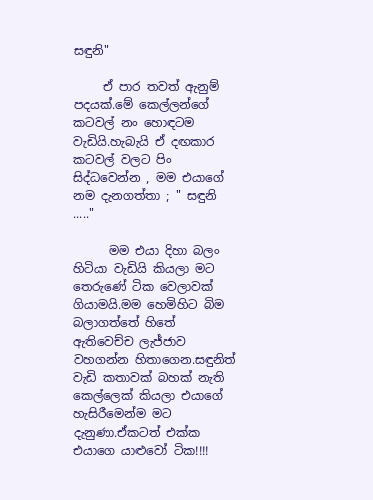සඳුනි"

     ඒ පාර තවත් ඇනුම් පදයක්.මේ කෙල්ලන්ගේ කටවල් නං හොඳටම වැඩියි.හැබැයි ඒ දඟකාර කටවල් වලට පිං සිද්ධවෙන්න , මම එයාගේ නම දැනගත්තා ; " සඳුනි ....."

      මම එයා දිහා බලං හිටියා වැඩියි කියලා මට තෙරුණේ ටික වෙලාවක් ගියාමයි.මම හෙමිහිට බිම බලාගත්තේ හිතේ ඇතිවෙච්ච ලැජ්ජාව වහගන්න හිතාගෙන.සඳුනිත් වැඩි කතාවක් බහක් නැති කෙල්ලෙක් කියලා එයාගේ හැසිරීමෙන්ම මට දැනුණා.ඒකටත් එක්ක එයාගෙ යාළුවෝ ටික!!!!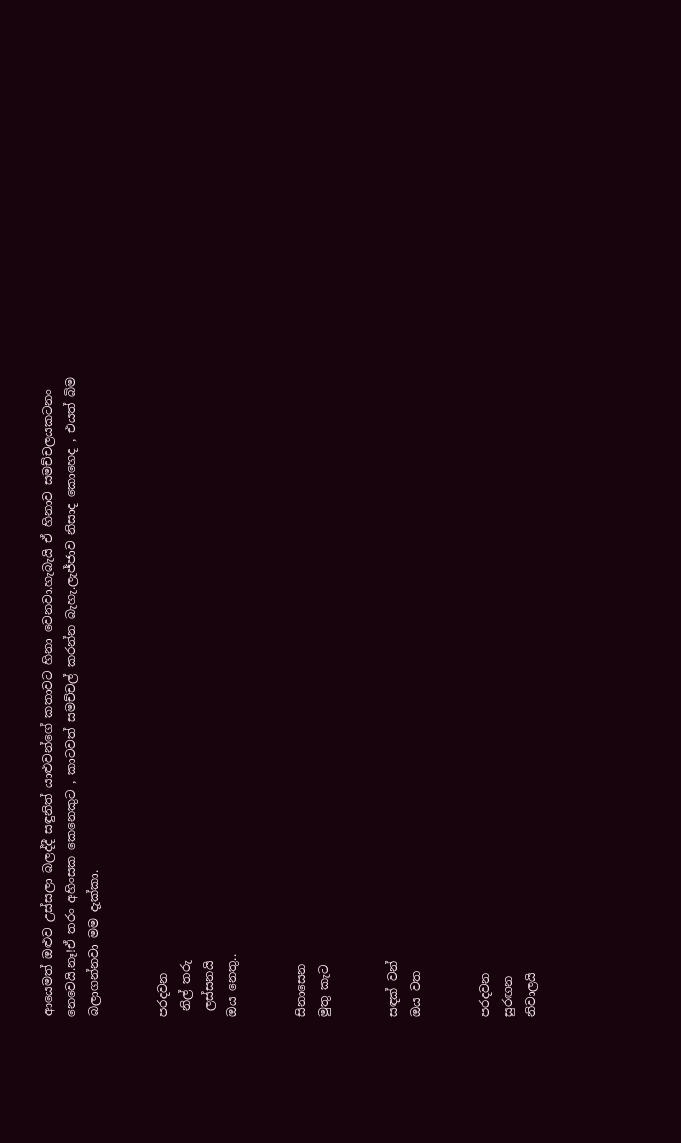ආයෙමත් ඔළුව උස්සලා බලද්දී සඳුනිත් යාළුවන්ගේ කතාවට හිනා වෙනවා.හැබැයි ඒ හිනාව සමච්චලයකටනං නෙවෙයි.නෑ!ඒ තරං අහිංසක කෙනෙකුට , කාටවත් සමච්චල් කරන්න බැහැ.ලැජ්ජාව නිසාද කොහෙද , එයත් බිම බලාගන්නවා මම දැක්කා.


පරදවන
 නිල් තරු
 ලස්සනයි
ඔය නෙතු..


සිනාසෙන
මුතු කැට


සඳක් වන්
ඔය වත


පරදවන
සුරඟන
නිවාලයි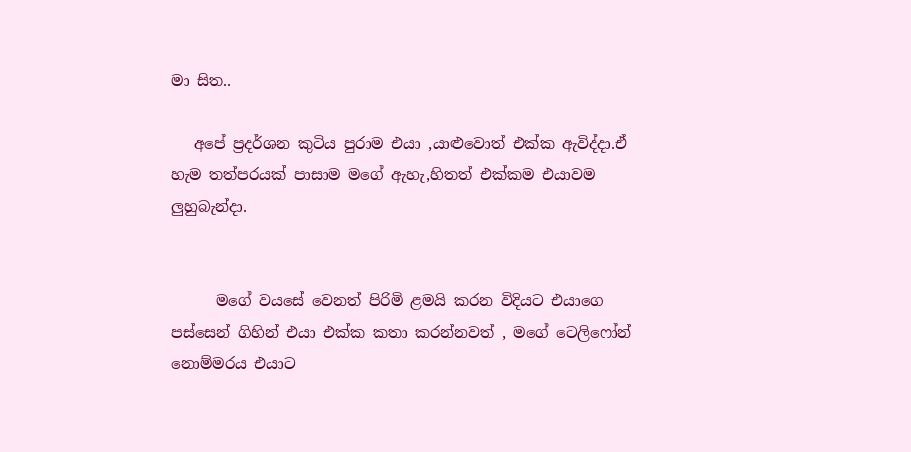මා සිත..

   අපේ ප්‍රදර්ශන කුටිය පුරාම එයා ,යාළුවොත් එක්ක ඇවිද්දා.ඒ හැම තත්පරයක් පාසාම මගේ ඇහැ,හිතත් එක්කම එයාවම ලුහුබැන්දා.


      මගේ වයසේ වෙනත් පිරිමි ළමයි කරන විදියට එයාගෙ පස්සෙන් ගිහින් එයා එක්ක කතා කරන්නවත් , මගේ ටෙලිෆෝන් නොම්මරය එයාට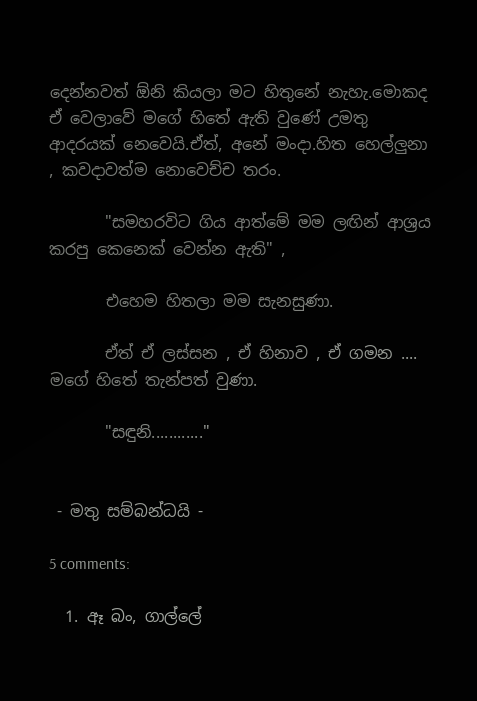දෙන්නවත් ඕනි කියලා මට හිතුනේ නැහැ.මොකද ඒ වෙලාවේ මගේ හිතේ ඇති වුණේ උමතු ආදරයක් නෙවෙයි.ඒත්, අනේ මංදා.හිත හෙල්ලුනා , කවදාවත්ම නොවෙච්ච තරං.

       "සමහරවිට ගිය ආත්මේ මම ලඟින් ආශ්‍රය කරපු කෙනෙක් වෙන්න ඇති" ,

       එහෙම හිතලා මම සැනසුණා.

       ඒත් ඒ ලස්සන , ඒ හිනාව , ඒ ගමන .... මගේ හිතේ තැන්පත් වුණා.

       "සඳුනි............"


 - මතු සම්බන්ධයි -

5 comments:

  1. ඈ බං, ගාල්ලේ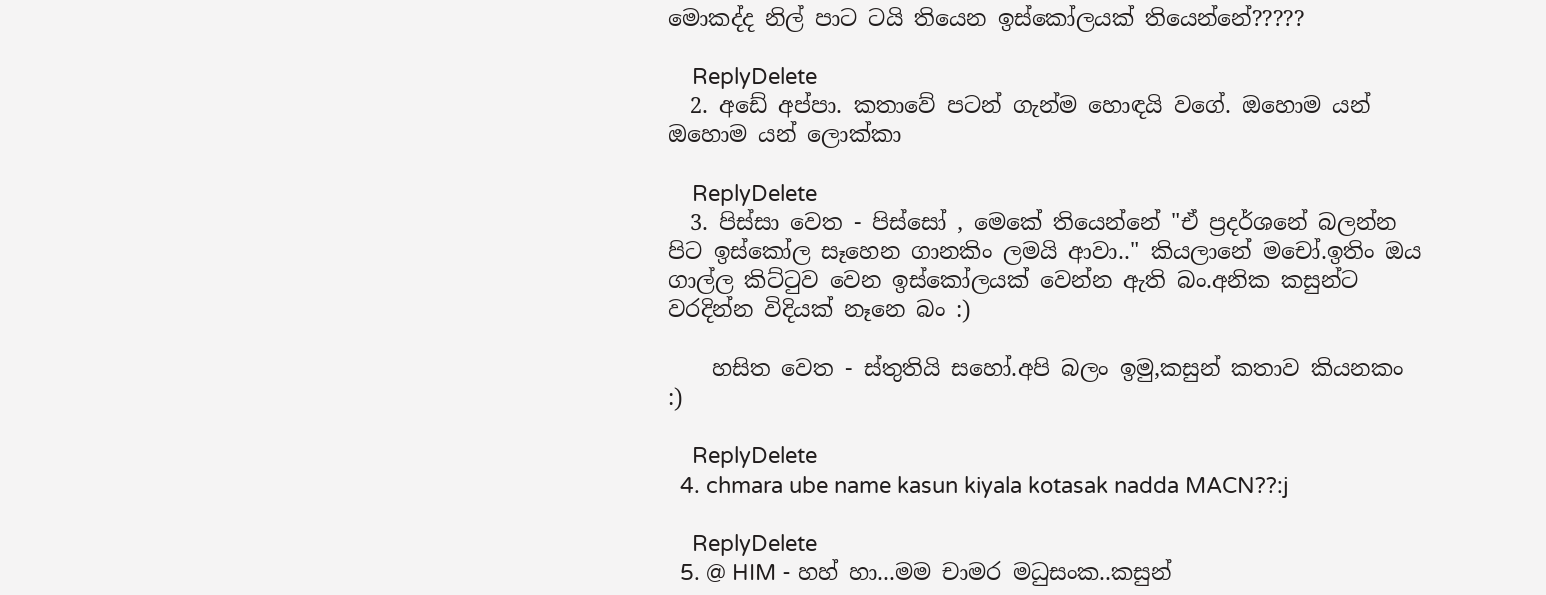මොකද්ද නිල් පාට ටයි තියෙන ඉස්කෝලයක් තියෙන්නේ?????

    ReplyDelete
  2. අඩේ අප්පා. කතාවේ පටන් ගැන්ම හොඳයි වගේ. ඔහොම යන් ඔහොම යන් ලොක්කා

    ReplyDelete
  3. පිස්සා වෙත - පිස්සෝ , මෙකේ තියෙන්නේ "ඒ ප්‍රදර්ශනේ බලන්න පිට ඉස්කෝල සෑහෙන ගානකිං ලමයි ආවා.." කියලානේ මචෝ.ඉතිං ඔය ගාල්ල කිට්ටුව වෙන ඉස්කෝලයක් වෙන්න ඇති බං.අනික කසුන්ට වරදින්න විදියක් නෑනෙ බං :)

    හසිත වෙත - ස්තුතියි සහෝ.අපි බලං ඉමු,කසුන් කතාව කියනකං :)

    ReplyDelete
  4. chmara ube name kasun kiyala kotasak nadda MACN??:j

    ReplyDelete
  5. @ HIM - හහ් හා...මම චාමර මධුසංක..කසුන්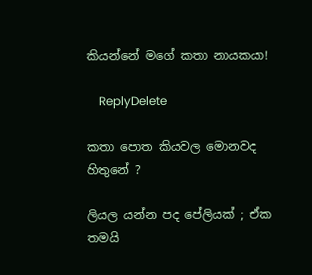කියන්නේ මගේ කතා නායකයා!

    ReplyDelete

කතා පොත කියවල මොනවද හිතුනේ ?

ලියල යන්න පද පේලියක් ; ඒක තමයි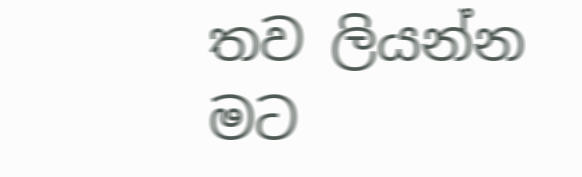තව ලියන්න මට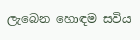ලැබෙන හොඳම සවිය